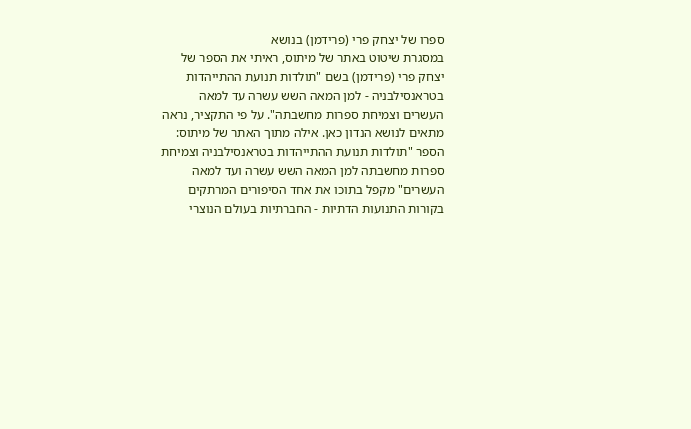ספרו של יצחק פרי (פרידמן) בנושא
במסגרת שיטוט באתר של מיתוס, ראיתי את הספר של יצחק פרי (פרידמן) בשם "תולדות תנועת ההתייהדות בטראנסילבניה - למן המאה השש עשרה עד למאה העשרים וצמיחת ספרות מחשבתה". על פי התקציר, נראה מתאים לנושא הנדון כאן. אילה מתוך האתר של מיתוס: הספר "תולדות תנועת ההתייהדות בטראנסילבניה וצמיחת ספרות מחשבתה למן המאה השש עשרה ועד למאה העשרים" מקפל בתוכו את אחד הסיפורים המרתקים בקורות התנועות הדתיות - החברתיות בעולם הנוצרי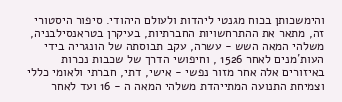והימשכותן בכוח מגנטי ליהדות ולעולם היהודי. סיפור היסטורי זה, מתאר את ההתרחשויות החברתיות, בעיקרן בטראנסילבניה, משלהי המאה השש - עשרה, עקב תבוסתה של הונגריה בידי העות´מנים לאחר 1526 , וחיפושי הדרך של שכבות נכרות באיזורים אלה אחר מזור נפשי - אישי, דתי, חברתי ולאומי כללי וצמיחת התנועה המתייהדת משלהי המאה ה - 16 ועד לאחר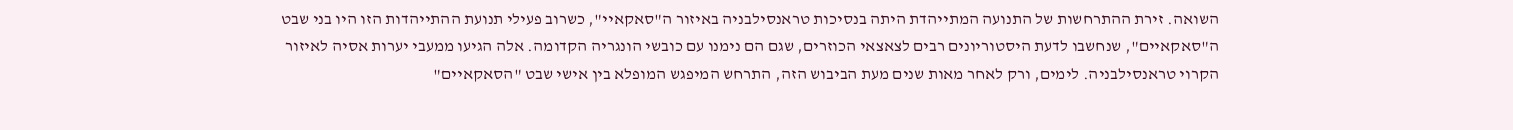השואה. זירת ההתרחשות של התנועה המתייהדת היתה בנסיכות טראנסילבניה באיזור ה"סאקאיי", כשרוב פעילי תנועת ההתייהדות הזו היו בני שבט ה"סאקאיים", שנחשבו לדעת היסטוריונים רבים לצאצאי הכוזרים, שגם הם נימנו עם כובשי הונגריה הקדומה. אלה הגיעו ממעבי יערות אסיה לאיזור הקרוי טראנסילבניה. לימים, ורק לאחר מאות שנים מעת הביבוש הזה, התרחש המיפגש המופלא בין אישי שבט "הסאקאיים"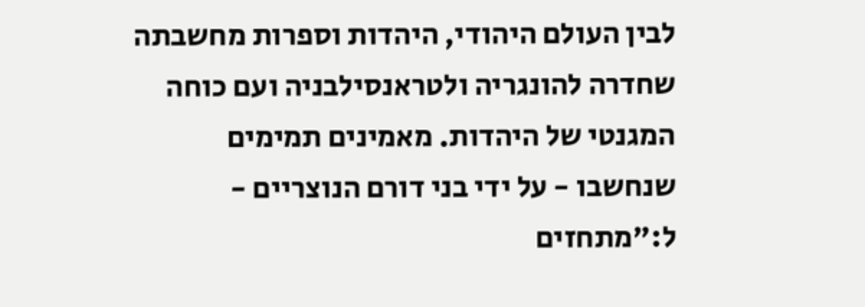לבין העולם היהודי, היהדות וספרות מחשבתה שחדרה להונגריה ולטראנסילבניה ועם כוחה המגנטי של היהדות. מאמינים תמימים שנחשבו - על ידי בני דורם הנוצריים - ל:"מתחזים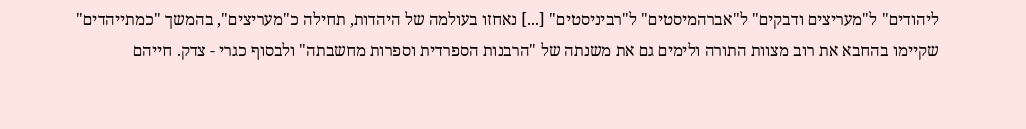ליהודים" ל"מעריצים ודבקים" ל"אברהמיסטים" ל"רביניסטים" [...] נאחזו בעולמה של היהדות, תחילה כ"מעריצים", בהמשך "כמתייהדים" שקיימו בהחבא את רוב מצוות התורה ולימים גם את משנתה של "הרבנות הספרדית וספרות מחשבתה" ולבסוף כגרי - צדק. חייהם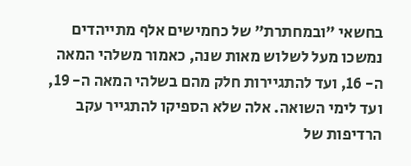בחשאי "ובמחתרת" של כחמישים אלף מתייהדים נמשכו מעל לשלוש מאות שנה, כאמור משלהי המאה ה- 16, ועד להתגיירות חלק מהם בשלהי המאה ה- 19, ועד לימי השואה. אלה שלא הספיקו להתגייר עקב הרדיפות של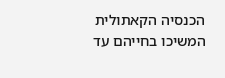הכנסיה הקאתולית המשיכו בחייהם עד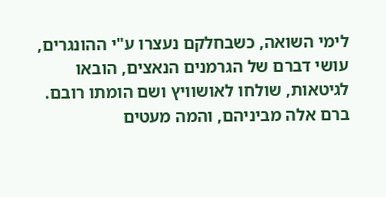לימי השואה, כשבחלקם נעצרו ע"י ההונגרים, עושי דברם של הגרמנים הנאצים, הובאו לגיטאות, שולחו לאושוויץ ושם הומתו רובם. ברם אלה מביניהם, והמה מעטים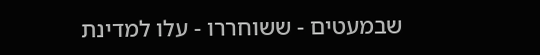שבמעטים - ששוחררו - עלו למדינת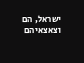ישראל, הם וצאצאיהם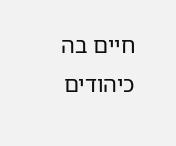חיים בה כיהודים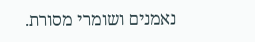נאמנים ושומרי מסורת.